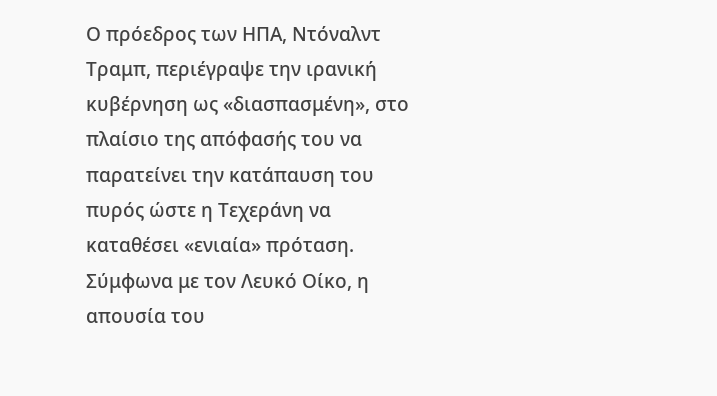Ο πρόεδρος των ΗΠΑ, Ντόναλντ Τραμπ, περιέγραψε την ιρανική κυβέρνηση ως «διασπασμένη», στο πλαίσιο της απόφασής του να παρατείνει την κατάπαυση του πυρός ώστε η Τεχεράνη να καταθέσει «ενιαία» πρόταση.
Σύμφωνα με τον Λευκό Οίκο, η απουσία του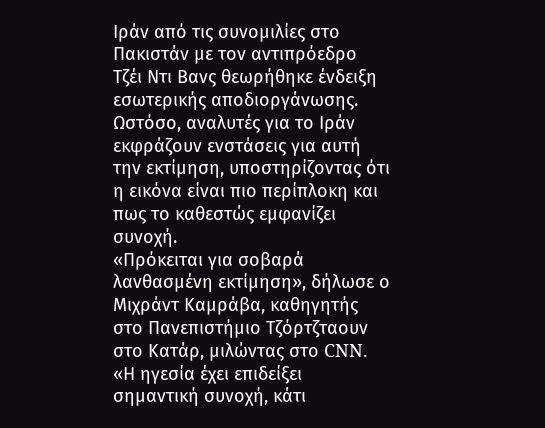Ιράν από τις συνομιλίες στο Πακιστάν με τον αντιπρόεδρο Τζέι Ντι Βανς θεωρήθηκε ένδειξη εσωτερικής αποδιοργάνωσης.
Ωστόσο, αναλυτές για το Ιράν εκφράζουν ενστάσεις για αυτή την εκτίμηση, υποστηρίζοντας ότι η εικόνα είναι πιο περίπλοκη και πως το καθεστώς εμφανίζει συνοχή.
«Πρόκειται για σοβαρά λανθασμένη εκτίμηση», δήλωσε ο Μιχράντ Καμράβα, καθηγητής στο Πανεπιστήμιο Τζόρτζταουν στο Κατάρ, μιλώντας στο CNN. «Η ηγεσία έχει επιδείξει σημαντική συνοχή, κάτι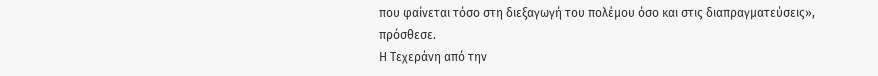που φαίνεται τόσο στη διεξαγωγή του πολέμου όσο και στις διαπραγματεύσεις», πρόσθεσε.
Η Τεχεράνη από την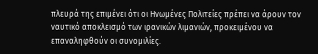πλευρά της επιμένει ότι οι Ηνωμένες Πολιτείες πρέπει να άρουν τον ναυτικό αποκλεισμό των ιρανικών λιμανιών, προκειμένου να επαναληφθούν οι συνομιλίες.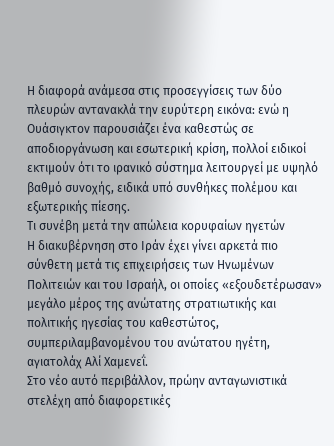Η διαφορά ανάμεσα στις προσεγγίσεις των δύο πλευρών αντανακλά την ευρύτερη εικόνα: ενώ η Ουάσιγκτον παρουσιάζει ένα καθεστώς σε αποδιοργάνωση και εσωτερική κρίση, πολλοί ειδικοί εκτιμούν ότι το ιρανικό σύστημα λειτουργεί με υψηλό βαθμό συνοχής, ειδικά υπό συνθήκες πολέμου και εξωτερικής πίεσης.
Τι συνέβη μετά την απώλεια κορυφαίων ηγετών
Η διακυβέρνηση στο Ιράν έχει γίνει αρκετά πιο σύνθετη μετά τις επιχειρήσεις των Ηνωμένων Πολιτειών και του Ισραήλ, οι οποίες «εξουδετέρωσαν» μεγάλο μέρος της ανώτατης στρατιωτικής και πολιτικής ηγεσίας του καθεστώτος, συμπεριλαμβανομένου του ανώτατου ηγέτη, αγιατολάχ Αλί Χαμενεΐ.
Στο νέο αυτό περιβάλλον, πρώην ανταγωνιστικά στελέχη από διαφορετικές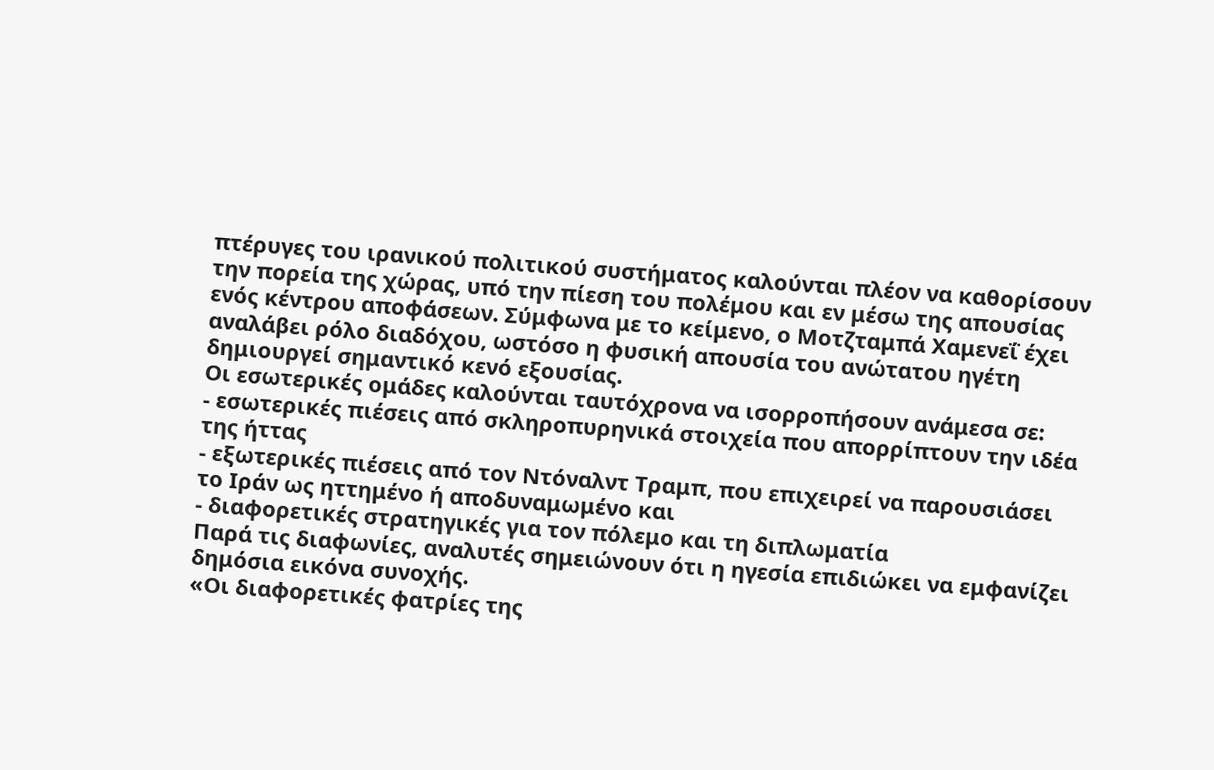πτέρυγες του ιρανικού πολιτικού συστήματος καλούνται πλέον να καθορίσουν την πορεία της χώρας, υπό την πίεση του πολέμου και εν μέσω της απουσίας ενός κέντρου αποφάσεων. Σύμφωνα με το κείμενο, ο Μοτζταμπά Χαμενεΐ έχει αναλάβει ρόλο διαδόχου, ωστόσο η φυσική απουσία του ανώτατου ηγέτη δημιουργεί σημαντικό κενό εξουσίας.
Οι εσωτερικές ομάδες καλούνται ταυτόχρονα να ισορροπήσουν ανάμεσα σε:
- εσωτερικές πιέσεις από σκληροπυρηνικά στοιχεία που απορρίπτουν την ιδέα της ήττας
- εξωτερικές πιέσεις από τον Ντόναλντ Τραμπ, που επιχειρεί να παρουσιάσει το Ιράν ως ηττημένο ή αποδυναμωμένο και
- διαφορετικές στρατηγικές για τον πόλεμο και τη διπλωματία
Παρά τις διαφωνίες, αναλυτές σημειώνουν ότι η ηγεσία επιδιώκει να εμφανίζει δημόσια εικόνα συνοχής.
«Οι διαφορετικές φατρίες της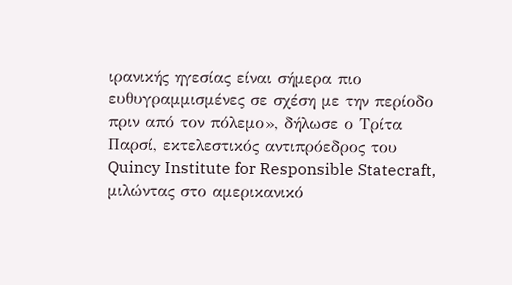ιρανικής ηγεσίας είναι σήμερα πιο ευθυγραμμισμένες σε σχέση με την περίοδο πριν από τον πόλεμο», δήλωσε ο Τρίτα Παρσί, εκτελεστικός αντιπρόεδρος του Quincy Institute for Responsible Statecraft, μιλώντας στο αμερικανικό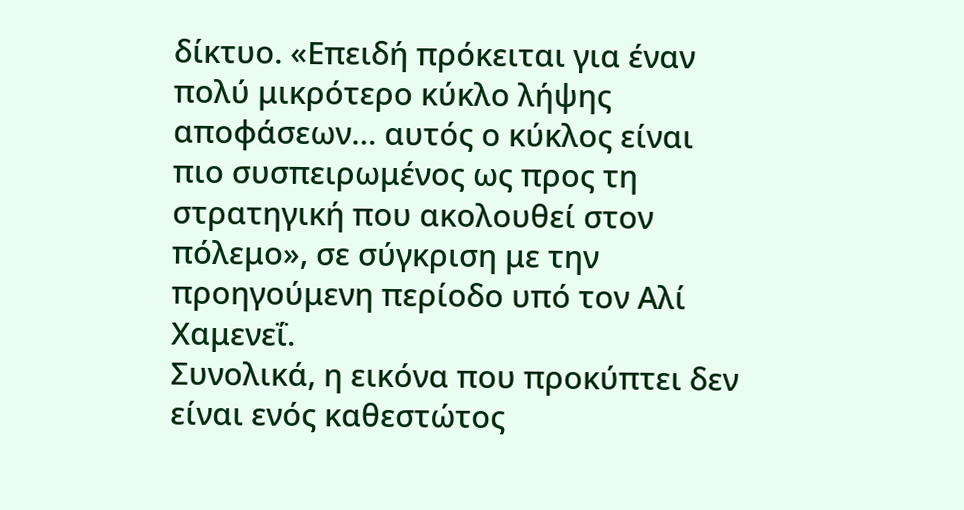δίκτυο. «Επειδή πρόκειται για έναν πολύ μικρότερο κύκλο λήψης αποφάσεων… αυτός ο κύκλος είναι πιο συσπειρωμένος ως προς τη στρατηγική που ακολουθεί στον πόλεμο», σε σύγκριση με την προηγούμενη περίοδο υπό τον Αλί Χαμενεΐ.
Συνολικά, η εικόνα που προκύπτει δεν είναι ενός καθεστώτος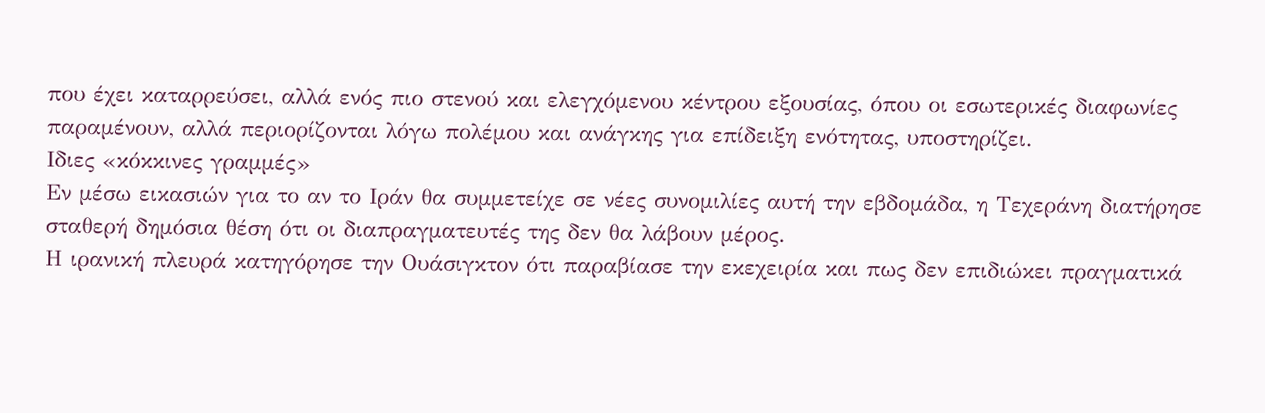που έχει καταρρεύσει, αλλά ενός πιο στενού και ελεγχόμενου κέντρου εξουσίας, όπου οι εσωτερικές διαφωνίες παραμένουν, αλλά περιορίζονται λόγω πολέμου και ανάγκης για επίδειξη ενότητας, υποστηρίζει.
Ιδιες «κόκκινες γραμμές»
Εν μέσω εικασιών για το αν το Ιράν θα συμμετείχε σε νέες συνομιλίες αυτή την εβδομάδα, η Τεχεράνη διατήρησε σταθερή δημόσια θέση ότι οι διαπραγματευτές της δεν θα λάβουν μέρος.
Η ιρανική πλευρά κατηγόρησε την Ουάσιγκτον ότι παραβίασε την εκεχειρία και πως δεν επιδιώκει πραγματικά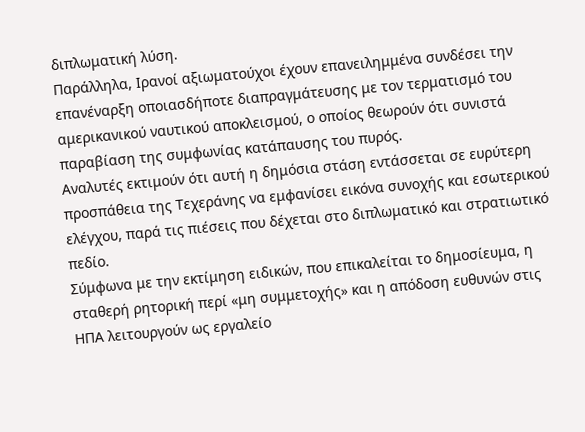διπλωματική λύση.
Παράλληλα, Ιρανοί αξιωματούχοι έχουν επανειλημμένα συνδέσει την επανέναρξη οποιασδήποτε διαπραγμάτευσης με τον τερματισμό του αμερικανικού ναυτικού αποκλεισμού, ο οποίος θεωρούν ότι συνιστά παραβίαση της συμφωνίας κατάπαυσης του πυρός.
Αναλυτές εκτιμούν ότι αυτή η δημόσια στάση εντάσσεται σε ευρύτερη προσπάθεια της Τεχεράνης να εμφανίσει εικόνα συνοχής και εσωτερικού ελέγχου, παρά τις πιέσεις που δέχεται στο διπλωματικό και στρατιωτικό πεδίο.
Σύμφωνα με την εκτίμηση ειδικών, που επικαλείται το δημοσίευμα, η σταθερή ρητορική περί «μη συμμετοχής» και η απόδοση ευθυνών στις ΗΠΑ λειτουργούν ως εργαλείο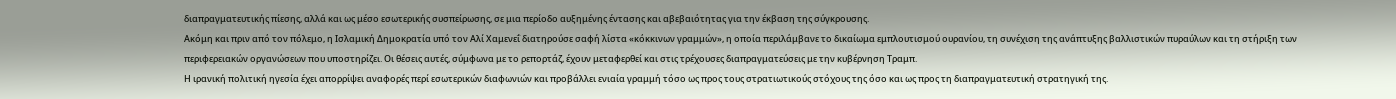διαπραγματευτικής πίεσης, αλλά και ως μέσο εσωτερικής συσπείρωσης, σε μια περίοδο αυξημένης έντασης και αβεβαιότητας για την έκβαση της σύγκρουσης.
Ακόμη και πριν από τον πόλεμο, η Ισλαμική Δημοκρατία υπό τον Αλί Χαμενεΐ διατηρούσε σαφή λίστα «κόκκινων γραμμών», η οποία περιλάμβανε το δικαίωμα εμπλουτισμού ουρανίου, τη συνέχιση της ανάπτυξης βαλλιστικών πυραύλων και τη στήριξη των περιφερειακών οργανώσεων που υποστηρίζει. Οι θέσεις αυτές, σύμφωνα με το ρεπορτάζ, έχουν μεταφερθεί και στις τρέχουσες διαπραγματεύσεις με την κυβέρνηση Τραμπ.
Η ιρανική πολιτική ηγεσία έχει απορρίψει αναφορές περί εσωτερικών διαφωνιών και προβάλλει ενιαία γραμμή τόσο ως προς τους στρατιωτικούς στόχους της όσο και ως προς τη διαπραγματευτική στρατηγική της.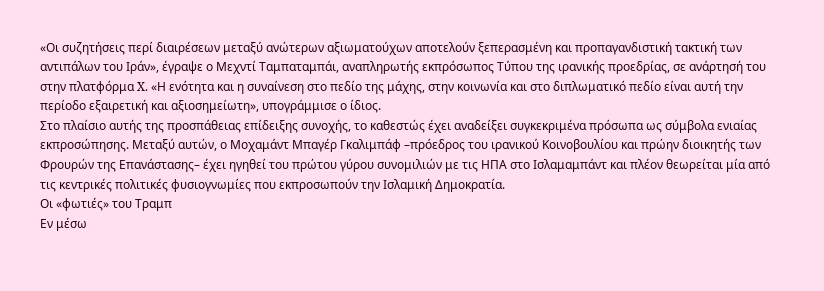«Οι συζητήσεις περί διαιρέσεων μεταξύ ανώτερων αξιωματούχων αποτελούν ξεπερασμένη και προπαγανδιστική τακτική των αντιπάλων του Ιράν», έγραψε ο Μεχντί Ταμπαταμπάι, αναπληρωτής εκπρόσωπος Τύπου της ιρανικής προεδρίας, σε ανάρτησή του στην πλατφόρμα X. «Η ενότητα και η συναίνεση στο πεδίο της μάχης, στην κοινωνία και στο διπλωματικό πεδίο είναι αυτή την περίοδο εξαιρετική και αξιοσημείωτη», υπογράμμισε ο ίδιος.
Στο πλαίσιο αυτής της προσπάθειας επίδειξης συνοχής, το καθεστώς έχει αναδείξει συγκεκριμένα πρόσωπα ως σύμβολα ενιαίας εκπροσώπησης. Μεταξύ αυτών, ο Μοχαμάντ Μπαγέρ Γκαλιμπάφ –πρόεδρος του ιρανικού Κοινοβουλίου και πρώην διοικητής των Φρουρών της Επανάστασης– έχει ηγηθεί του πρώτου γύρου συνομιλιών με τις ΗΠΑ στο Ισλαμαμπάντ και πλέον θεωρείται μία από τις κεντρικές πολιτικές φυσιογνωμίες που εκπροσωπούν την Ισλαμική Δημοκρατία.
Οι «φωτιές» του Τραμπ
Εν μέσω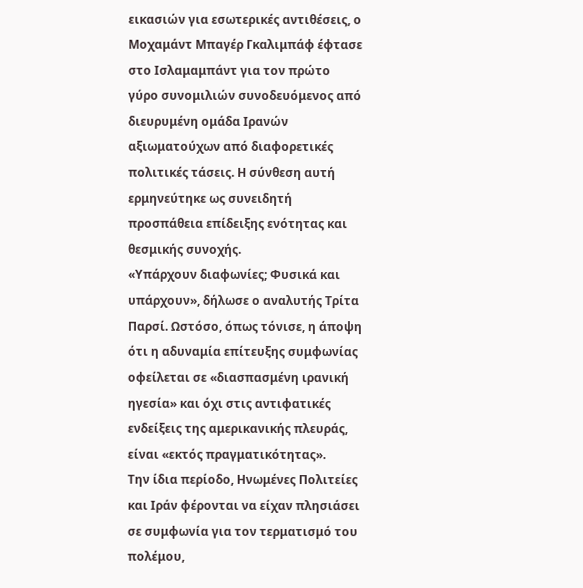εικασιών για εσωτερικές αντιθέσεις, ο Μοχαμάντ Μπαγέρ Γκαλιμπάφ έφτασε στο Ισλαμαμπάντ για τον πρώτο γύρο συνομιλιών συνοδευόμενος από διευρυμένη ομάδα Ιρανών αξιωματούχων από διαφορετικές πολιτικές τάσεις. Η σύνθεση αυτή ερμηνεύτηκε ως συνειδητή προσπάθεια επίδειξης ενότητας και θεσμικής συνοχής.
«Υπάρχουν διαφωνίες; Φυσικά και υπάρχουν», δήλωσε ο αναλυτής Τρίτα Παρσί. Ωστόσο, όπως τόνισε, η άποψη ότι η αδυναμία επίτευξης συμφωνίας οφείλεται σε «διασπασμένη ιρανική ηγεσία» και όχι στις αντιφατικές ενδείξεις της αμερικανικής πλευράς, είναι «εκτός πραγματικότητας».
Την ίδια περίοδο, Ηνωμένες Πολιτείες και Ιράν φέρονται να είχαν πλησιάσει σε συμφωνία για τον τερματισμό του πολέμου,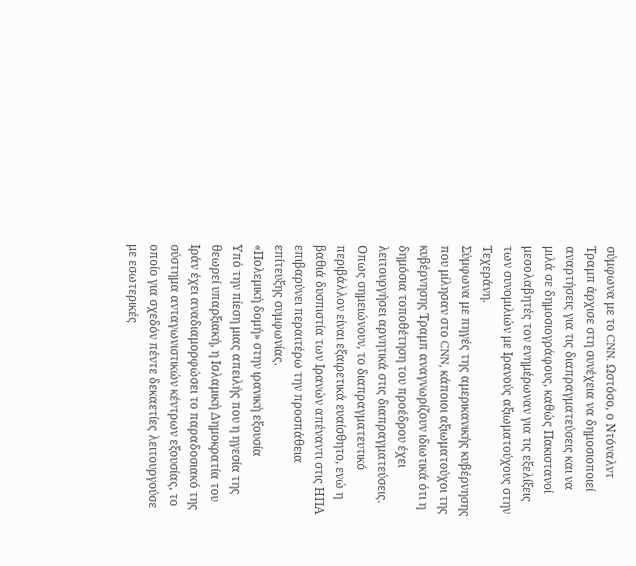σύμφωνα με το CNN. Ωστόσο, ο Ντόναλντ Τραμπ άρχισε στη συνέχεια να δημοσιοποιεί αναρτήσεις για τις διαπραγματεύσεις και να μιλά σε δημοσιογράφους, καθώς Πακιστανοί μεσολαβητές τον ενημέρωναν για τις εξελίξεις των συνομιλιών με Ιρανούς αξιωματούχους στην Τεχεράνη.
Σύμφωνα με πηγές της αμερικανικής κυβέρνησης που μίλησαν στο CNN, κάποιοι αξιωματούχοι της κυβέρνησης Τραμπ αναγνωρίζουν ιδιωτικά ότι η δημόσια τοποθέτηση του προέδρου έχει λειτουργήσει αρνητικά στις διαπραγματεύσεις. Οπως σημειώνουν, το διαπραγματευτικό περιβάλλον είναι εξαιρετικά ευαίσθητο, ενώ η βαθιά δυσπιστία των Ιρανών απέναντι στις ΗΠΑ επιβαρύνει περαιτέρω την προσπάθεια επίτευξης συμφωνίας.
«Πολεμική δομή» στην ιρανική εξουσία
Υπό την πίεση μιας απειλής που η ηγεσία της θεωρεί υπαρξιακή, η Ισλαμική Δημοκρατία του Ιράν έχει αναδιαμορφώσει το παραδοσιακό της σύστημα ανταγωνιστικών κέντρων εξουσίας, το οποίο για σχεδόν πέντε δεκαετίες λειτουργούσε με εσωτερικές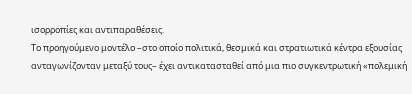ισορροπίες και αντιπαραθέσεις.
Το προηγούμενο μοντέλο –στο οποίο πολιτικά, θεσμικά και στρατιωτικά κέντρα εξουσίας ανταγωνίζονταν μεταξύ τους– έχει αντικατασταθεί από μια πιο συγκεντρωτική «πολεμική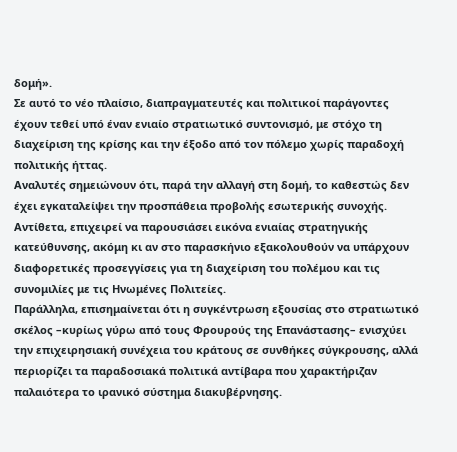δομή».
Σε αυτό το νέο πλαίσιο, διαπραγματευτές και πολιτικοί παράγοντες έχουν τεθεί υπό έναν ενιαίο στρατιωτικό συντονισμό, με στόχο τη διαχείριση της κρίσης και την έξοδο από τον πόλεμο χωρίς παραδοχή πολιτικής ήττας.
Αναλυτές σημειώνουν ότι, παρά την αλλαγή στη δομή, το καθεστώς δεν έχει εγκαταλείψει την προσπάθεια προβολής εσωτερικής συνοχής. Αντίθετα, επιχειρεί να παρουσιάσει εικόνα ενιαίας στρατηγικής κατεύθυνσης, ακόμη κι αν στο παρασκήνιο εξακολουθούν να υπάρχουν διαφορετικές προσεγγίσεις για τη διαχείριση του πολέμου και τις συνομιλίες με τις Ηνωμένες Πολιτείες.
Παράλληλα, επισημαίνεται ότι η συγκέντρωση εξουσίας στο στρατιωτικό σκέλος –κυρίως γύρω από τους Φρουρούς της Επανάστασης– ενισχύει την επιχειρησιακή συνέχεια του κράτους σε συνθήκες σύγκρουσης, αλλά περιορίζει τα παραδοσιακά πολιτικά αντίβαρα που χαρακτήριζαν παλαιότερα το ιρανικό σύστημα διακυβέρνησης.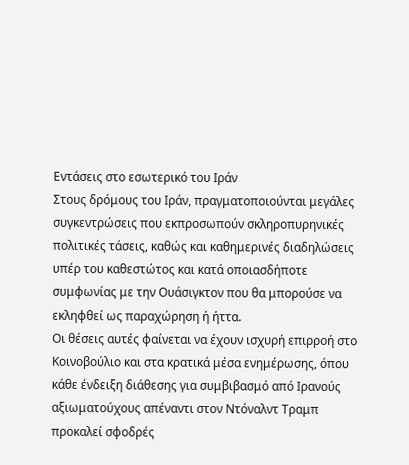Εντάσεις στο εσωτερικό του Ιράν
Στους δρόμους του Ιράν, πραγματοποιούνται μεγάλες συγκεντρώσεις που εκπροσωπούν σκληροπυρηνικές πολιτικές τάσεις, καθώς και καθημερινές διαδηλώσεις υπέρ του καθεστώτος και κατά οποιασδήποτε συμφωνίας με την Ουάσιγκτον που θα μπορούσε να εκληφθεί ως παραχώρηση ή ήττα.
Οι θέσεις αυτές φαίνεται να έχουν ισχυρή επιρροή στο Κοινοβούλιο και στα κρατικά μέσα ενημέρωσης, όπου κάθε ένδειξη διάθεσης για συμβιβασμό από Ιρανούς αξιωματούχους απέναντι στον Ντόναλντ Τραμπ προκαλεί σφοδρές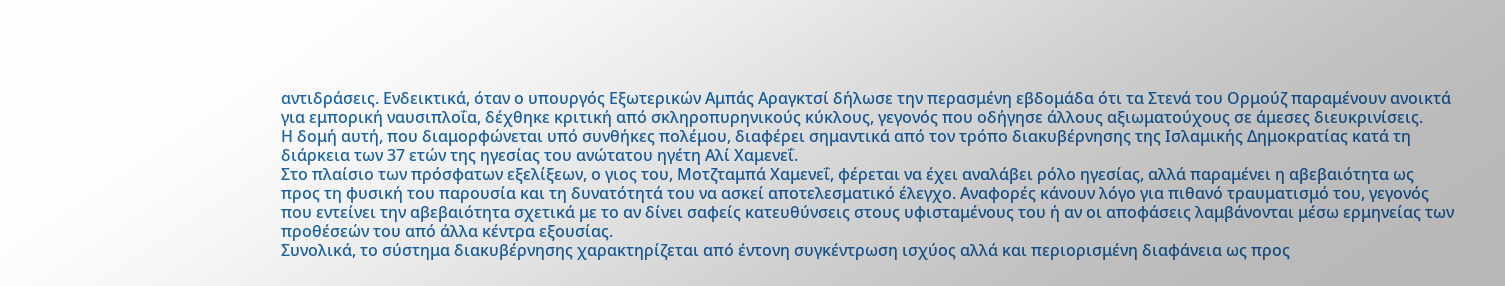αντιδράσεις. Ενδεικτικά, όταν ο υπουργός Εξωτερικών Αμπάς Αραγκτσί δήλωσε την περασμένη εβδομάδα ότι τα Στενά του Ορμούζ παραμένουν ανοικτά για εμπορική ναυσιπλοΐα, δέχθηκε κριτική από σκληροπυρηνικούς κύκλους, γεγονός που οδήγησε άλλους αξιωματούχους σε άμεσες διευκρινίσεις.
Η δομή αυτή, που διαμορφώνεται υπό συνθήκες πολέμου, διαφέρει σημαντικά από τον τρόπο διακυβέρνησης της Ισλαμικής Δημοκρατίας κατά τη διάρκεια των 37 ετών της ηγεσίας του ανώτατου ηγέτη Αλί Χαμενεΐ.
Στο πλαίσιο των πρόσφατων εξελίξεων, ο γιος του, Μοτζταμπά Χαμενεΐ, φέρεται να έχει αναλάβει ρόλο ηγεσίας, αλλά παραμένει η αβεβαιότητα ως προς τη φυσική του παρουσία και τη δυνατότητά του να ασκεί αποτελεσματικό έλεγχο. Αναφορές κάνουν λόγο για πιθανό τραυματισμό του, γεγονός που εντείνει την αβεβαιότητα σχετικά με το αν δίνει σαφείς κατευθύνσεις στους υφισταμένους του ή αν οι αποφάσεις λαμβάνονται μέσω ερμηνείας των προθέσεών του από άλλα κέντρα εξουσίας.
Συνολικά, το σύστημα διακυβέρνησης χαρακτηρίζεται από έντονη συγκέντρωση ισχύος αλλά και περιορισμένη διαφάνεια ως προς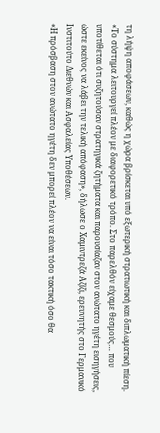τη λήψη αποφάσεων, καθώς η χώρα βρίσκεται υπό εξωτερική στρατιωτική και διπλωματική πίεση.
«Το σύστημα λειτουργεί πλέον με διαφορετικό τρόπο. Στο παρελθόν είχαμε θεσμούς… που υποτίθεται ότι συζητούσαν στρατηγικά ζητήματα και παρουσίαζαν στον ανώτατο ηγέτη εισηγήσεις, ώστε εκείνος να λάβει την τελική απόφαση», δήλωσε ο Χαμιντρεζά Αζίζι, ερευνητής στο Γερμανικό Ινστιτούτο Διεθνών και Ασφαλείας Υποθέσεων.
«Η πρόσβαση στον ανώτατο ηγέτη δεν μπορεί πλέον να είναι τόσο τακτική όσο θα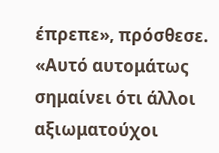έπρεπε», πρόσθεσε. «Αυτό αυτομάτως σημαίνει ότι άλλοι αξιωματούχοι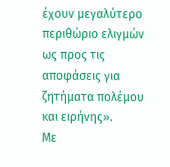έχουν μεγαλύτερο περιθώριο ελιγμών ως προς τις αποφάσεις για ζητήματα πολέμου και ειρήνης».
Με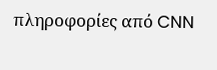πληροφορίες από CNN